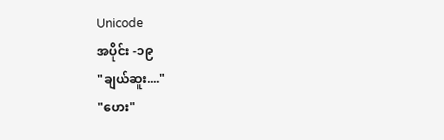Unicode
အပိုင်း -၁၉
"ချယ်ဆူး...."
"ဟေး"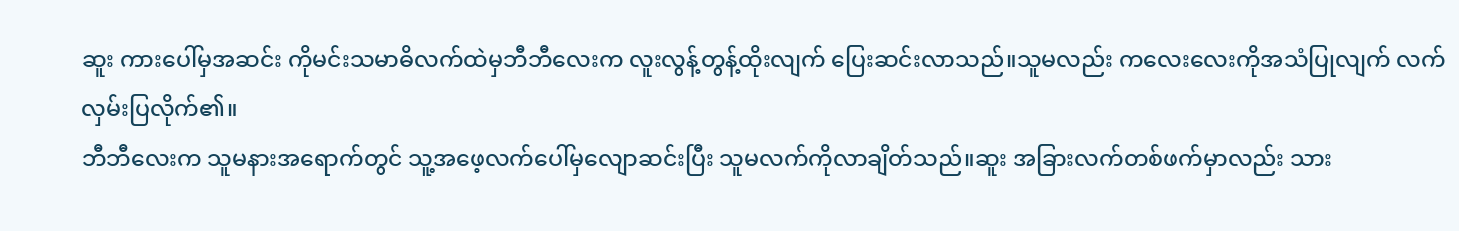ဆူး ကားပေါ်မှအဆင်း ကိုမင်းသမာဓိလက်ထဲမှဘီဘီလေးက လူးလွန့်တွန့်ထိုးလျက် ပြေးဆင်းလာသည်။သူမလည်း ကလေးလေးကိုအသံပြုလျက် လက်လှမ်းပြလိုက်၏။
ဘီဘီလေးက သူမနားအရောက်တွင် သူ့အဖေ့လက်ပေါ်မှလျောဆင်းပြီး သူမလက်ကိုလာချိတ်သည်။ဆူး အခြားလက်တစ်ဖက်မှာလည်း သား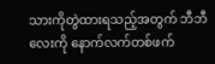သားကိုတွဲထားရသည့်အတွက် ဘီဘီလေးကို နောက်လက်တစ်ဖက်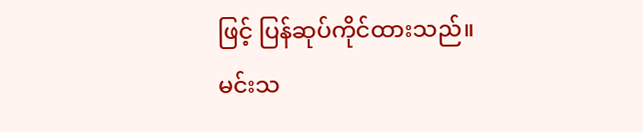ဖြင့် ပြန်ဆုပ်ကိုင်ထားသည်။
မင်းသ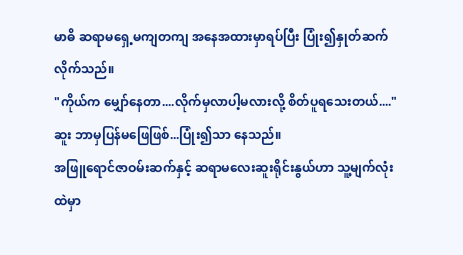မာဓိ ဆရာမရှေ့မကျတကျ အနေအထားမှာရပ်ပြီး ပြုံး၍နှုတ်ဆက်လိုက်သည်။
"ကိုယ်က မျှော်နေတာ....လိုက်မှလာပါ့မလားလို့ စိတ်ပူရသေးတယ်...."
ဆူး ဘာမှပြန်မဖြေဖြစ်...ပြုံး၍သာ နေသည်။
အဖြူရောင်ဇာဝမ်းဆက်နှင့် ဆရာမလေးဆူးရိုင်းနွယ်ဟာ သူ့မျက်လုံးထဲမှာ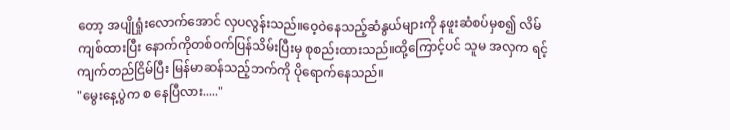တော့ အပျိုရှုံးလောက်အောင် လှပလွန်းသည်။ဝေ့ဝဲနေသည့်ဆံနွယ်များကို နဖူးဆံစပ်မှစ၍ လိမ်ကျစ်ထားပြီး နောက်ကိုတစ်ဝက်ပြန်သိမ်းပြီးမှ စုစည်းထားသည်။ထို့ကြောင့်ပင် သူမ အလှက ရင့်ကျက်တည်ငြိမ်ပြီး မြန်မာဆန်သည့်ဘက်ကို ပိုရောက်နေသည်။
"မွေးနေ့ပွဲက စ နေပြီလား....."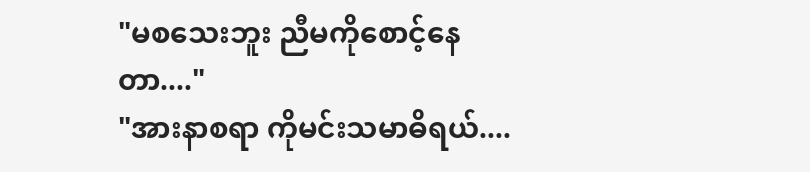"မစသေးဘူး ညီမကိုစောင့်နေတာ...."
"အားနာစရာ ကိုမင်းသမာဓိရယ်....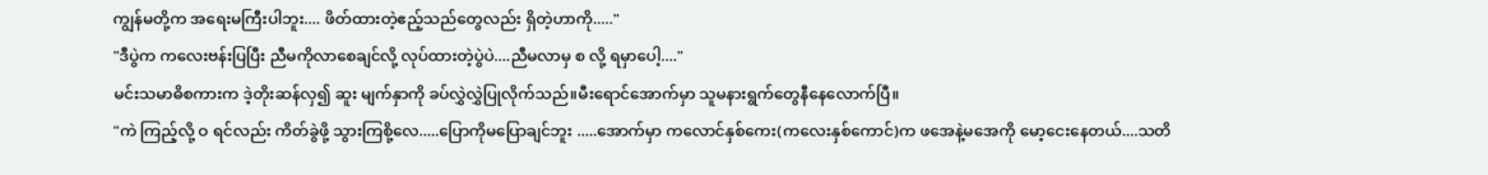ကျွန်မတို့က အရေးမကြီးပါဘူး.... ဖိတ်ထားတဲ့ဧည့်သည်တွေလည်း ရှိတဲ့ဟာကို....."
"ဒီပွဲက ကလေးဗန်းပြပြီး ညီမကိုလာစေချင်လို့ လုပ်ထားတဲ့ပွဲပဲ....ညီမလာမှ စ လို့ ရမှာပေါ့...."
မင်းသမာဓိစကားက ဒဲ့တိုးဆန်လှ၍ ဆူး မျက်နှာကို ခပ်လွှဲလွှဲပြုလိုက်သည်။မီးရောင်အောက်မှာ သူမနားရွက်တွေနီနေလောက်ပြီ။
"ကဲ ကြည့်လို့ ဝ ရင်လည်း ကိတ်ခွဲဖို့ သွားကြစို့လေ.....ပြောကိုမပြောချင်ဘူး .....အောက်မှာ ကလောင်နှစ်ကေး(ကလေးနှစ်ကောင်)က ဖအေနဲ့မအေကို မော့ငေးနေတယ်....သတိ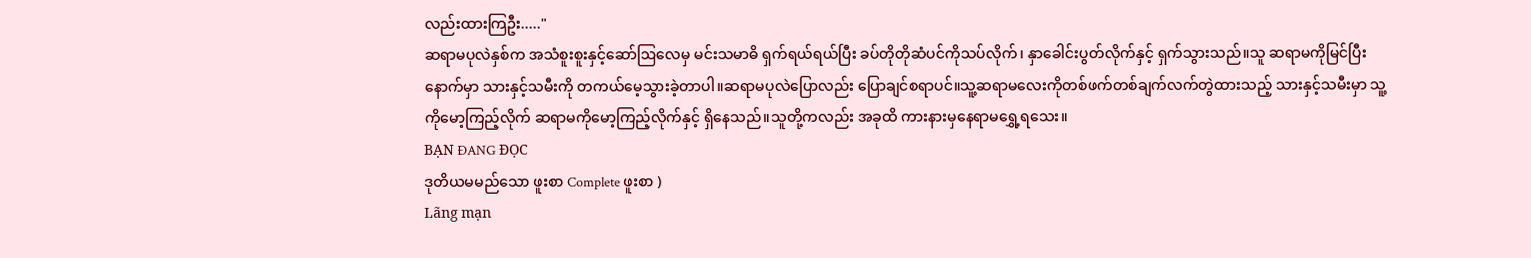လည်းထားကြဦး....."
ဆရာမပုလဲနှစ်က အသံစူးစူးနှင့်ဆော်ဩလေမှ မင်းသမာဓိ ရှက်ရယ်ရယ်ပြီး ခပ်တိုတိုဆံပင်ကိုသပ်လိုက်၊ နှာခေါင်းပွတ်လိုက်နှင့် ရှက်သွားသည်။သူ ဆရာမကိုမြင်ပြီးနောက်မှာ သားနှင့်သမီးကို တကယ်မေ့သွားခဲ့တာပါ။ဆရာမပုလဲပြောလည်း ပြောချင်စရာပင်။သူ့ဆရာမလေးကိုတစ်ဖက်တစ်ချက်လက်တွဲထားသည့် သားနှင့်သမီးမှာ သူ့ကိုမော့ကြည့်လိုက် ဆရာမကိုမော့ကြည့်လိုက်နှင့် ရှိနေသည်။သူတို့ကလည်း အခုထိ ကားနားမှနေရာမရွှေ့ရသေး။
BẠN ĐANG ĐỌC
ဒုတိယမမည်သော ဖူးစာ Complete ဖူးစာ )
Lãng mạn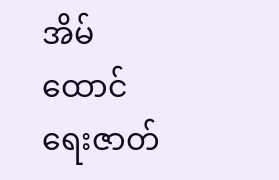အိမ်ထောင်ရေးဇာတ်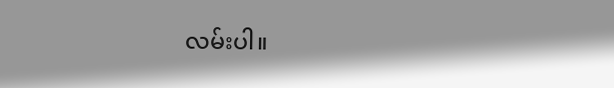လမ်းပါ။